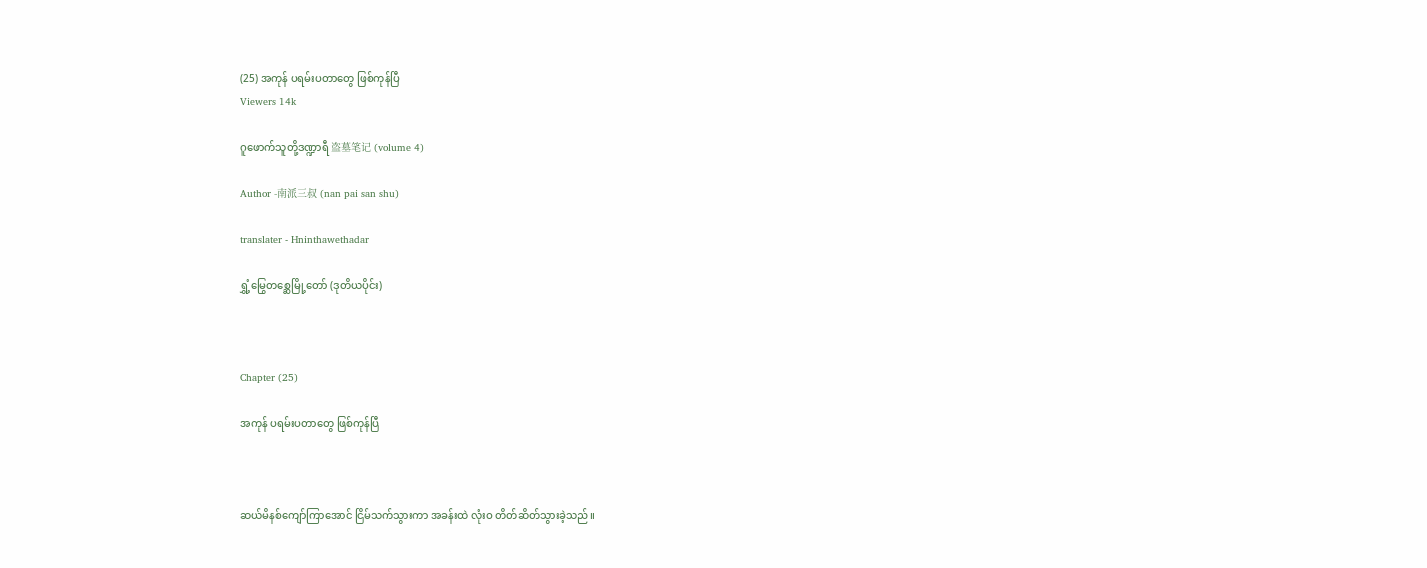(25) အကုန် ပရမ်းပတာတွေ ဖြစ်ကုန်ပြီ
Viewers 14k

ဂူဖောက်သူတို့ဒဏ္ဍာရီ 盗墓笔记 (volume 4)

Author -南派三叔 (nan pai san shu)

translater - Hninthawethadar

ရွှံ့မြွေတစ္ဆေမြို့တော် (ဒုတိယပိုင်း)



Chapter (25)

အကုန် ပရမ်းပတာတွေ ဖြစ်ကုန်ပြီ



ဆယ်မိနစ်ကျော်ကြာအောင် ငြိမ်သက်သွားကာ အခန်းထဲ လုံးဝ တိတ်ဆိတ်သွားခဲ့သည်။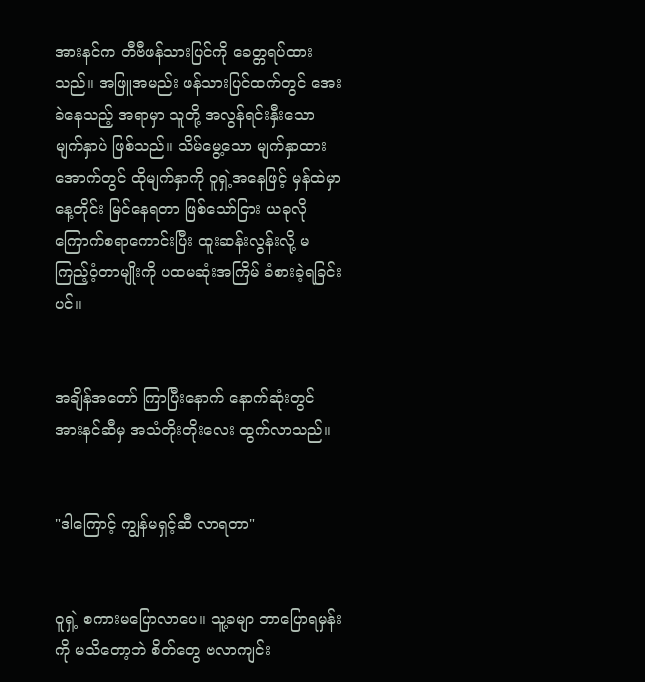အားနင်က တီဗီဖန်သားပြင်ကို ခေတ္တရပ်ထားသည်။ အဖြူအမည်း ဖန်သားပြင်ထက်တွင် အေးခဲနေသည့် အရာမှာ သူတို့ အလွန်ရင်းနှီးသော မျက်နှာပဲ ဖြစ်သည်။ သိမ်မွေ့သော မျက်နှာထားအောက်တွင် ထိုမျက်နှာကို ဝူရှဲ့အနေဖြင့် မှန်ထဲမှာ နေ့တိုင်း မြင်နေရတာ ဖြစ်သော်ငြား ယခုလို ကြောက်စရာကောင်းပြီး ထူးဆန်းလွန်းလို့ မကြည့်ဝံ့တာမျိုးကို ပထမဆုံးအကြိမ် ခံစားခဲ့ရခြင်းပင်။


အချိန်အတော် ကြာပြီးနောက် နောက်ဆုံးတွင် အားနင်ဆီမှ အသံတိုးတိုးလေး ထွက်လာသည်။


"ဒါကြောင့် ကျွန်မရှင့်ဆီ လာရတာ"


ဝူရှဲ့ စကားမပြောလာပေ။ သူ့ခမျာ ဘာပြောရမှန်းကို မသိတော့ဘဲ စိတ်တွေ ဗလာကျင်း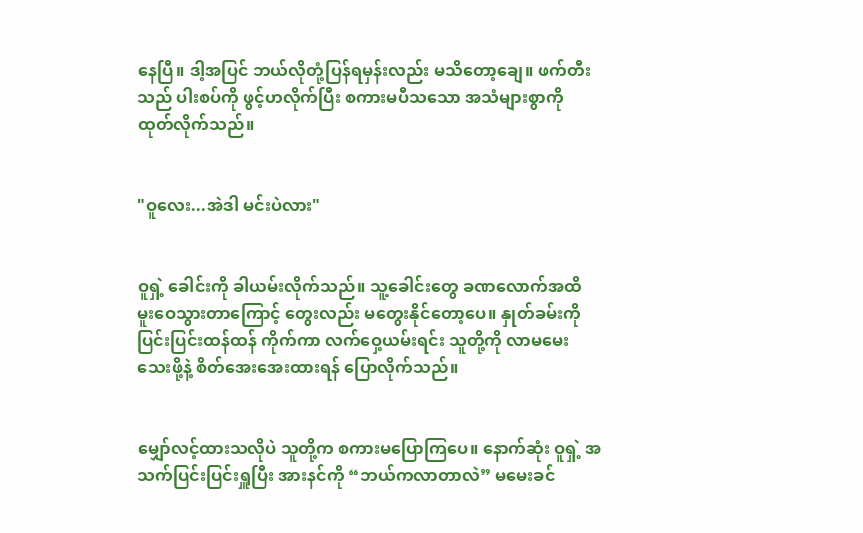နေပြီ။ ဒါ့အပြင် ဘယ်လိုတုံ့ပြန်ရမှန်းလည်း မသိတော့ချေ။ ဖက်တီးသည် ပါးစပ်ကို ဖွင့်ဟလိုက်ပြီး စကားမပီသသော အသံများစွာကို ထုတ်လိုက်သည်။


"ဝူလေး...အဲဒါ မင်းပဲလား"


ဝူရှဲ့ ခေါင်းကို ခါယမ်းလိုက်သည်။ သူ့ခေါင်းတွေ ခဏလောက်အထိ မူးဝေသွားတာကြောင့် တွေးလည်း မတွေးနိုင်တော့ပေ။ နှုတ်ခမ်းကို ပြင်းပြင်းထန်ထန် ကိုက်ကာ လက်ဝှေ့ယမ်းရင်း သူတို့ကို လာမမေးသေးဖို့နဲ့ စိတ်အေးအေးထားရန် ပြောလိုက်သည်။


မျှော်လင့်ထားသလိုပဲ သူတို့က စကားမပြောကြပေ။ နောက်ဆုံး ဝူရှဲ့ အသက်ပြင်းပြင်းရှူပြီး အားနင်ကို “ဘယ်ကလာတာလဲ” မမေးခင်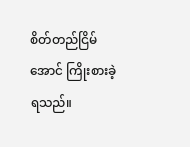စိတ်တည်ငြိမ်အောင် ကြိုးစားခဲ့ရသည်။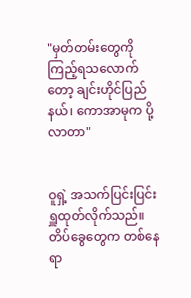"မှတ်တမ်းတွေကို ကြည့်ရသလောက်တော့ ချင်းဟိုင်ပြည်နယ်၊ ကောအာမုက ပို့လာတာ"


ဝူရှဲ့ အသက်ပြင်းပြင်း ရှူထုတ်လိုက်သည်။ တိပ်ခွေတွေက တစ်နေရာ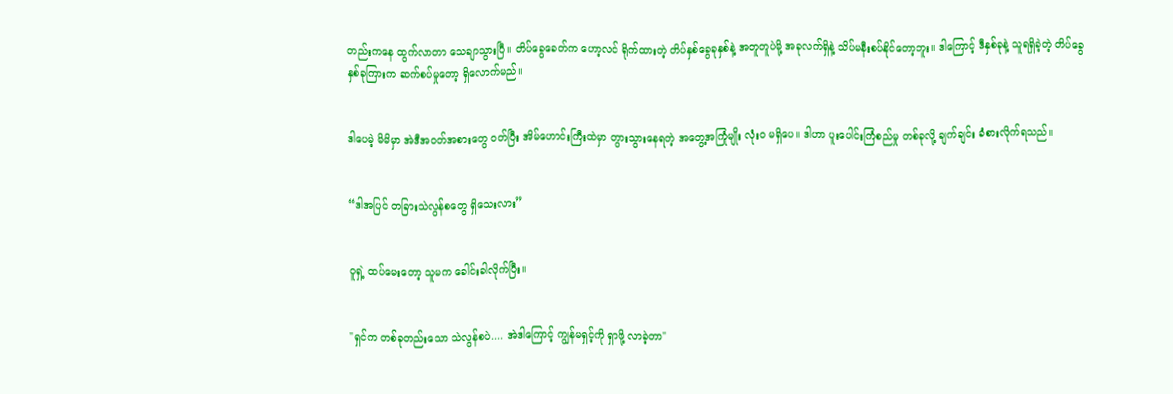တည်းကနေ ထွက်လာတာ သေချာသွားပြီ။ တိပ်ခွေခေတ်က ဟော့လင် ရိုက်ထားတဲ့ တိပ်နှစ်ခွေခုနှစ်နဲ့ အတူတူပဲမို့ အခုလက်ရှိနဲ့ သိပ်မနီးစပ်နိုင်တော့ဘူး။ ဒါကြောင့် ဒီနှစ်ခုနဲ့ သူရရှိခဲ့တဲ့ တိပ်ခွေနှစ်ခုကြားက ဆက်စပ်မှုတော့ ရှိလောက်မည်။


ဒါပေမဲ့ မိမိမှာ အဲဒီအဝတ်အစားတွေ ဝတ်ပြီး အိမ်ဟောင်းကြီးထဲမှာ တွားသွားနေရတဲ့ အတွေ့အကြုံမျိုး လုံးဝ မရှိပေ။ ဒါဟာ ပူးပေါင်းကြံစည်မှု တစ်ခုလို့ ချက်ချင်း ခံစားလိုက်ရသည်။


“ဒါအပြင် တခြားသဲလွန်စတွေ ရှိသေးလား”


ဝူရှဲ့ ထပ်မေးတော့ သူမက ခေါင်းခါလိုက်ပြီး။


"ရှင်က တစ်ခုတည်းသော သဲလွန်စပဲ.... အဲဒါကြောင့် ကျွန်မရှင့်ကို ရှာဖို့ လာခဲ့တာ"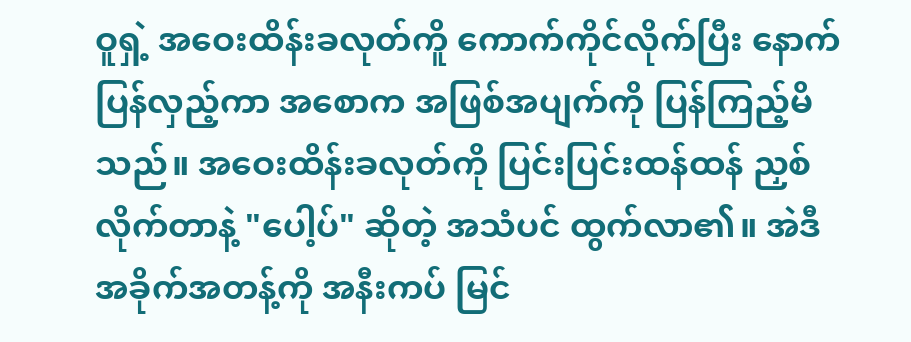ဝူရှဲ့ အဝေးထိန်းခလုတ်ကိူ ကောက်ကိုင်လိုက်ပြီး နောက်ပြန်လှည့်ကာ အစောက အဖြစ်အပျက်ကို ပြန်ကြည့်မိသည်။ အဝေးထိန်းခလုတ်ကို ပြင်းပြင်းထန်ထန် ညှစ်လိုက်တာနဲ့ "ပေါ့ပ်" ဆိုတဲ့ အသံပင် ထွက်လာ၏။ အဲဒီအခိုက်အတန့်ကို အနီးကပ် မြင်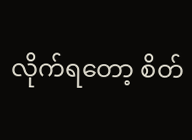လိုက်ရတော့ စိတ်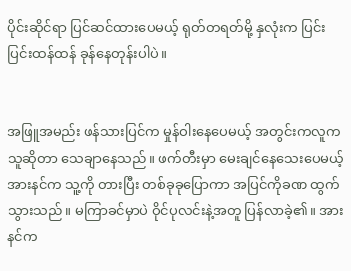ပိုင်းဆိုင်ရာ ပြင်ဆင်ထားပေမယ့် ရုတ်တရတ်မို့ နှလုံးက ပြင်းပြင်းထန်ထန် ခုန်နေတုန်းပါပဲ။


အဖြူအမည်း ဖန်သားပြင်က မှုန်ဝါးနေပေမယ့် အတွင်းကလူက သူဆိုတာ သေချာနေသည်။ ဖက်တီးမှာ မေးချင်နေသေးပေမယ့် အားနင်က သူ့ကို တားပြီး တစ်ခုခုပြောကာ အပြင်ကိုခဏ ထွက်သွားသည်။ မကြာခင်မှာပဲ ဝိုင်ပုလင်းနဲ့အတူ ပြန်လာခဲ့၏။ အားနင်က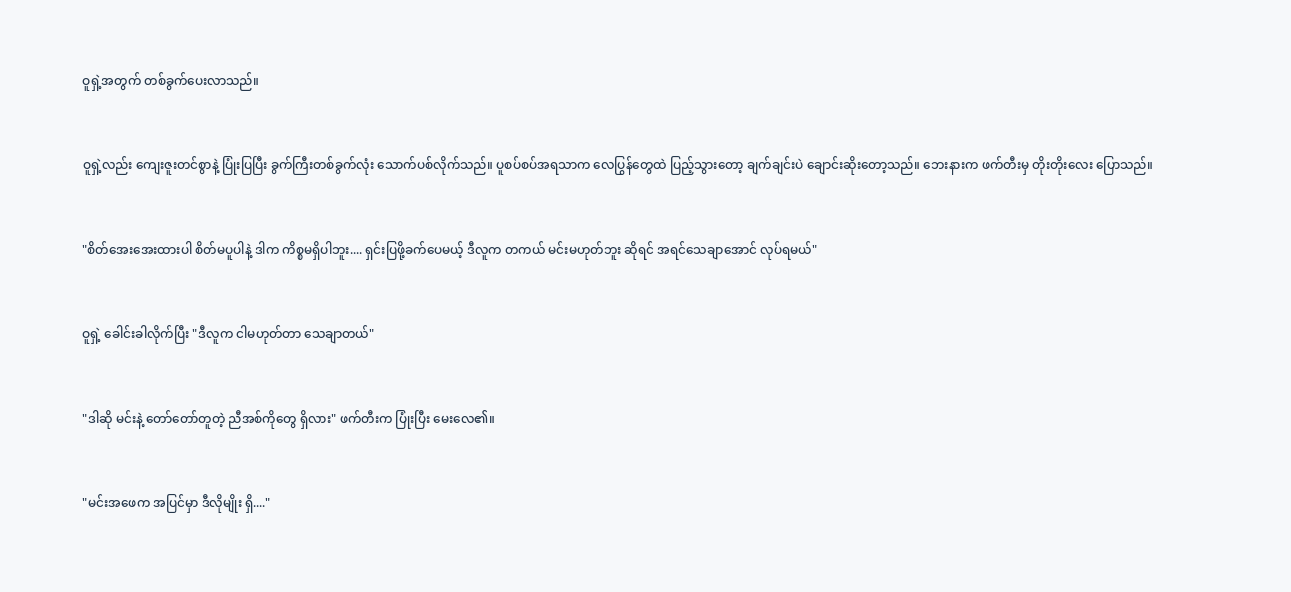ဝူရှဲ့အတွက် တစ်ခွက်ပေးလာသည်။


ဝူရှဲ့လည်း ကျေးဇူးတင်စွာနဲ့ ပြုံးပြပြီး ခွက်ကြီးတစ်ခွက်လုံး သောက်ပစ်လိုက်သည်။ ပူစပ်စပ်အရသာက လေပြွန်တွေထဲ ပြည့်သွားတော့ ချက်ချင်းပဲ ချောင်းဆိုးတော့သည်။ ဘေးနားက ဖက်တီးမှ တိုးတိုးလေး ပြောသည်။


"စိတ်အေးအေးထားပါ စိတ်မပူပါနဲ့ ဒါက ကိစ္စမရှိပါဘူး.... ရှင်းပြဖို့ခက်ပေမယ့် ဒီလူက တကယ် မင်းမဟုတ်ဘူး ဆိုရင် အရင်သေချာအောင် လုပ်ရမယ်"


ဝူရှဲ့ ခေါင်းခါလိုက်ပြီး "ဒီလူက ငါမဟုတ်တာ သေချာတယ်"


"ဒါဆို မင်းနဲ့ တော်တော်တူတဲ့ ညီအစ်ကိုတွေ ရှိလား" ဖက်တီးက ပြုံးပြီး မေးလေ၏။


"မင်းအဖေက အပြင်မှာ ဒီလိုမျိုး ရှိ...."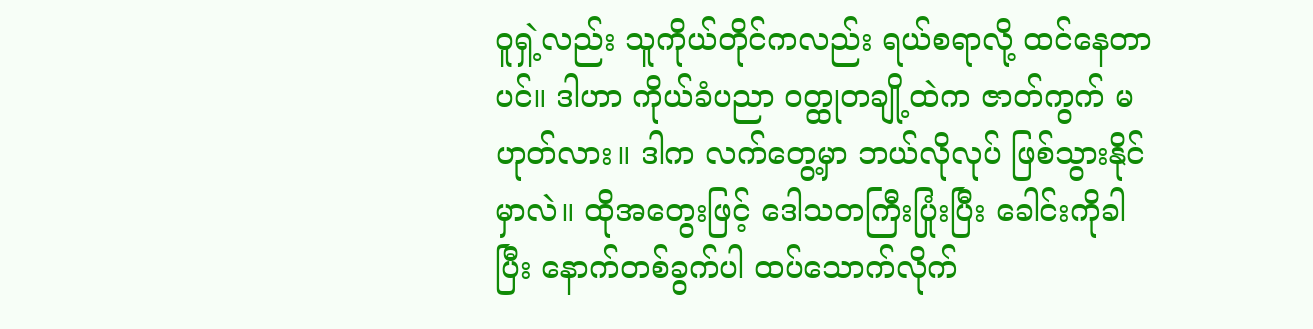ဝူရှဲ့လည်း သူကိုယ်တိုင်ကလည်း ရယ်စရာလို့ ထင်နေတာပင်။ ဒါဟာ ကိုယ်ခံပညာ ဝတ္ထုတချို့ထဲက ဇာတ်ကွက် မဟုတ်လား။ ဒါက လက်တွေ့မှာ ဘယ်လိုလုပ် ဖြစ်သွားနိုင်မှာလဲ။ ထိုအတွေးဖြင့် ဒေါသတကြီးပြုံးပြီး ခေါင်းကိုခါပြီး နောက်တစ်ခွက်ပါ ထပ်သောက်လိုက်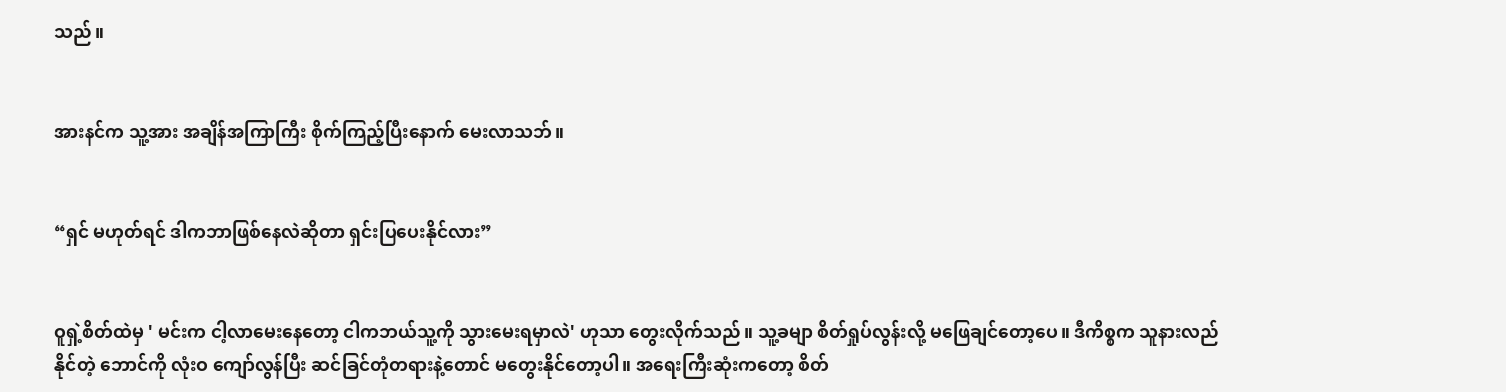သည်။


အားနင်က သူ့အား အချိန်အကြာကြီး စိုက်ကြည့်ပြီးနောက် မေးလာသဘ်။


“ရှင် မဟုတ်ရင် ဒါကဘာဖြစ်နေလဲဆိုတာ ရှင်းပြပေးနိုင်လား”


ဝူရှဲ့စိတ်ထဲမှ ' မင်းက ငါ့လာမေးနေတော့ ငါကဘယ်သူ့ကို သွားမေးရမှာလဲ' ဟုသာ တွေးလိုက်သည်။ သူ့ခမျာ စိတ်ရှုပ်လွန်းလို့ မဖြေချင်တော့ပေ။ ဒီကိစ္စက သူနားလည်နိုင်တဲ့ ဘောင်ကို လုံးဝ ကျော်လွန်ပြီး ဆင်ခြင်တုံတရားနဲ့တောင် မတွေးနိုင်တော့ပါ။ အရေးကြီးဆုံးကတော့ စိတ်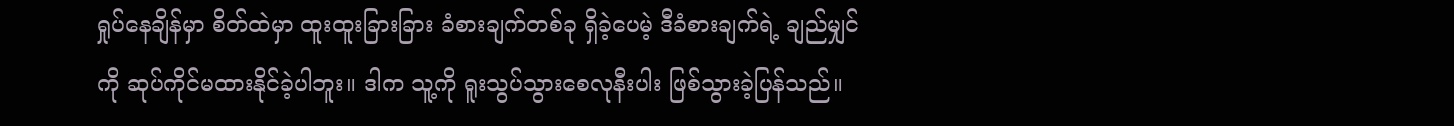ရှုပ်နေချိန်မှာ စိတ်ထဲမှာ ထူးထူးခြားခြား ခံစားချက်တစ်ခု ရှိခဲ့ပေမဲ့ ဒီခံစားချက်ရဲ့ ချည်မျှင်ကို ဆုပ်ကိုင်မထားနိုင်ခဲ့ပါဘူး။ ဒါက သူ့ကို ရူးသွပ်သွားစေလုနီးပါး ဖြစ်သွားခဲ့ပြန်သည်။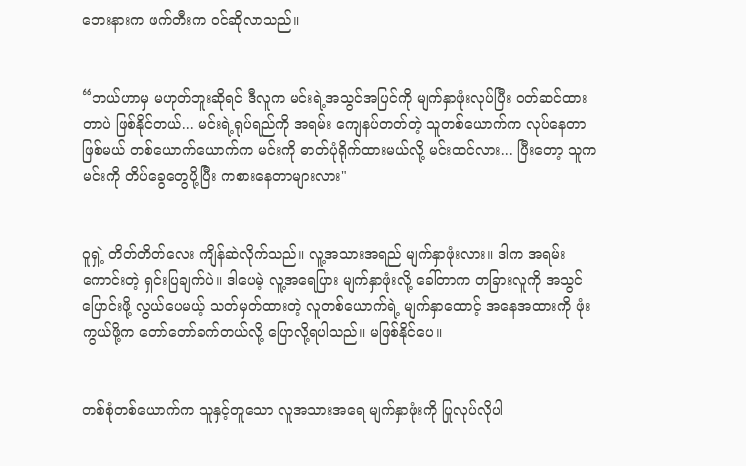ဘေးနားက ဖက်တီးက ဝင်ဆိုလာသည်။


“ဘယ်ဟာမှ မဟုတ်ဘူးဆိုရင် ဒီလူက မင်းရဲ့အသွင်အပြင်ကို မျက်နှာဖုံးလုပ်ပြီး ဝတ်ဆင်ထားတာပဲ ဖြစ်နိုင်တယ်... မင်းရဲ့ရုပ်ရည်ကို အရမ်း ကျေနပ်တတ်တဲ့ သူတစ်ယောက်က လုပ်နေတာ ဖြစ်မယ် တစ်ယောက်ယောက်က မင်းကို ဓာတ်ပုံရိုက်ထားမယ်လို့ မင်းထင်လား... ပြီးတော့ သူကမင်းကို တိပ်ခွေတွေပို့ပြီး ကစားနေတာများလား"


ဝူရှဲ့ တိတ်တိတ်လေး ကျိန်ဆဲလိုက်သည်။ လူ့အသားအရည် မျက်နှာဖုံးလား။ ဒါက အရမ်းကောင်းတဲ့ ရှင်းပြချက်ပဲ။ ဒါပေမဲ့ လူ့အရေပြား မျက်နှာဖုံးလို့ ခေါ်တာက တခြားလူကို အသွင်ပြောင်းဖို့ လွယ်ပေမယ့် သတ်မှတ်ထားတဲ့ လူတစ်ယောက်ရဲ့ မျက်နှာထောင့် အနေအထားကို ဖုံးကွယ်ဖို့က တော်တော်ခက်တယ်လို့ ပြောလို့ရပါသည်။ မဖြစ်နိုင်ပေ။


တစ်စုံတစ်ယောက်က သူနှင့်တူသော လူအသားအရေ မျက်နှာဖုံးကို ပြုလုပ်လိုပါ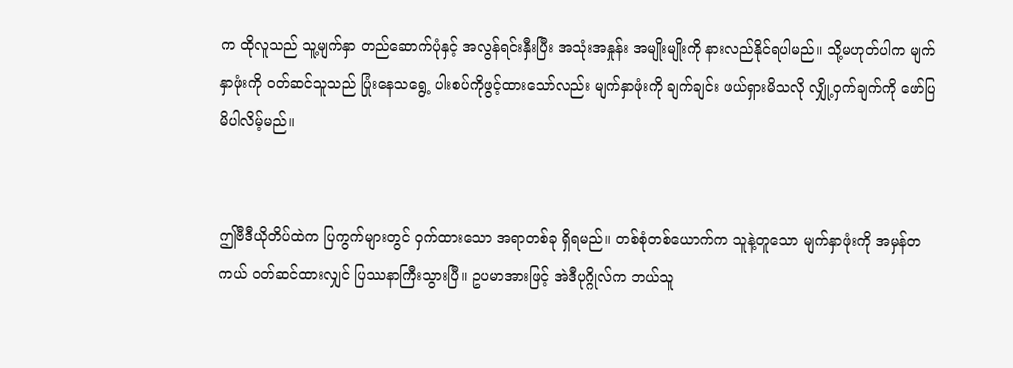က ထိုလူသည် သူ့မျက်နှာ တည်ဆောက်ပုံနှင့် အလွန်ရင်းနှီးပြီး အသုံးအနှုန်း အမျိုးမျိုးကို နားလည်နိုင်ရပါမည်။ သို့မဟုတ်ပါက မျက်နှာဖုံးကို ဝတ်ဆင်သူသည် ပြုံးနေသရွေ့ ပါးစပ်ကိုဖွင့်ထားသော်လည်း မျက်နှာဖုံးကို ချက်ချင်း ဖယ်ရှားမိသလို လျှို့ဝှက်ချက်ကို ဖော်ပြမိပါလိမ့်မည်။


ဤဗီဒီယိုတိပ်ထဲက ပြကွက်များတွင် ဝှက်ထားသော အရာတစ်ခု ရှိရမည်။ တစ်စုံတစ်ယောက်က သူနဲ့တူသော မျက်နှာဖုံးကို အမှန်တကယ် ဝတ်ဆင်ထားလျှင် ပြဿနာကြီးသွားပြီ။ ဥပမာအားဖြင့် အဲဒီပုဂ္ဂိုလ်က ဘယ်သူ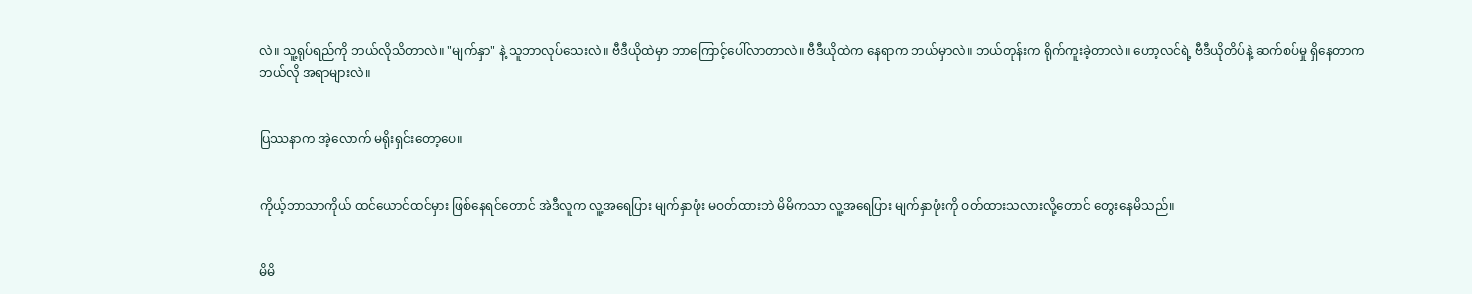လဲ။ သူ့ရုပ်ရည်ကို ဘယ်လိုသိတာလဲ။ "မျက်နှာ" နဲ့ သူဘာလုပ်သေးလဲ။ ဗီဒီယိုထဲမှာ ဘာကြောင့်ပေါ်လာတာလဲ။ ဗီဒီယိုထဲက နေရာက ဘယ်မှာလဲ။ ဘယ်တုန်းက ရိုက်ကူးခဲ့တာလဲ။ ဟော့လင်ရဲ့ ဗီဒီယိုတိပ်နဲ့ ဆက်စပ်မှု ရှိနေတာက ဘယ်လို အရာများလဲ။


ပြဿနာက အဲ့လောက် မရိုးရှင်းတော့ပေ။


ကိုယ့်ဘာသာကိုယ် ထင်ယောင်ထင်မှား ဖြစ်နေရင်တောင် အဲဒီလူက လူ့အရေပြား မျက်နှာဖုံး မဝတ်ထားဘဲ မိမိကသာ လူ့အရေပြား မျက်နှာဖုံးကို ဝတ်ထားသလားလို့တောင် တွေးနေမိသည်။


မိမိ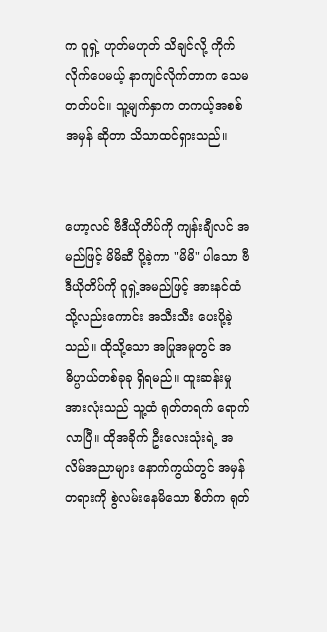က ဝူရှဲ့ ဟုတ်မဟုတ် သိချင်လို့ ကိုက်လိုက်ပေမယ့် နာကျင်လိုက်တာက သေမတတ်ပင်။ သူ့မျက်နှာက တကယ့်အစစ်အမှန် ဆိုတာ သိသာထင်ရှားသည်။


ဟော့လင် ဗီဒီယိုတိပ်ကို ကျန်းချီလင် အမည်ဖြင့် မိမိဆီ ပို့ခဲ့ကာ "မိမိ" ပါသော ဗီဒီယိုတိပ်ကို ဝူရှဲ့အမည်ဖြင့် အားနင်ထံသို့လည်းကောင်း အသီးသီး ပေးပို့ခဲ့သည်။ ထိုသို့သော အပြုအမူတွင် အဓိပ္ပာယ်တစ်ခုခု ရှိရမည်။ ထူးဆန်းမှုအားလုံးသည် သူ့ထံ ရုတ်တရက် ရောက်လာပြီ။ ထိုအခိုက် ဦးလေးသုံးရဲ့ အလိမ်အညာများ နောက်ကွယ်တွင် အမှန်တရားကို စွဲလမ်းနေမိသော စိတ်က ရုတ်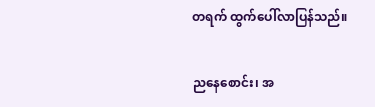တရက် ထွက်ပေါ်လာပြန်သည်။


ညနေစောင်း၊ အ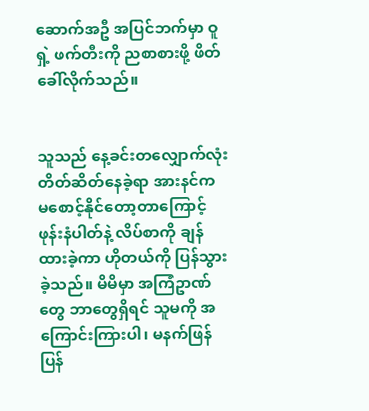ဆောက်အဦ အပြင်ဘက်မှာ ဝူရှဲ့ ဖက်တီးကို ညစာစားဖို့ ဖိတ်ခေါ်လိုက်သည်။


သူသည် နေ့ခင်းတလျှောက်လုံး တိတ်ဆိတ်နေခဲ့ရာ အားနင်က မစောင့်နိုင်တော့တာကြောင့် ဖုန်းနံပါတ်နဲ့ လိပ်စာကို ချန်ထားခဲ့ကာ ဟိုတယ်ကို ပြန်သွားခဲ့သည်။ မိမိမှာ အကြံဥာဏ်တွေ ဘာတွေရှိရင် သူမကို အကြောင်းကြားပါ၊ မနက်ဖြန် ပြန်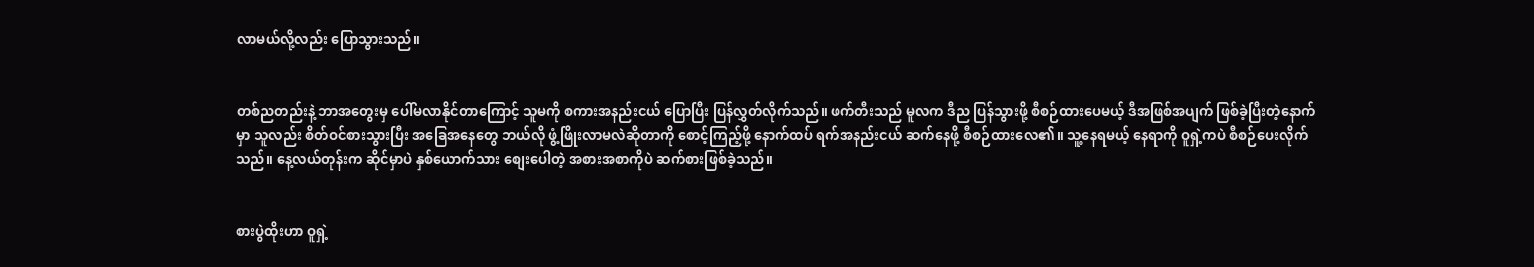လာမယ်လို့လည်း ပြောသွားသည်။


တစ်ညတည်းနဲ့ ဘာအတွေးမှ ပေါ်မလာနိုင်တာကြောင့် သူမကို စကားအနည်းငယ် ပြောပြီး ပြန်လွှတ်လိုက်သည်။ ဖက်တီးသည် မူလက ဒီည ပြန်သွားဖို့ စီစဉ်ထားပေမယ့် ဒီအဖြစ်အပျက် ဖြစ်ခဲ့ပြီးတဲ့နောက်မှာ သူလည်း စိတ်ဝင်စားသွားပြီး အခြေအနေတွေ ဘယ်လို ဖွံ့ဖြိုးလာမလဲဆိုတာကို စောင့်ကြည့်ဖို့ နောက်ထပ် ရက်အနည်းငယ် ဆက်နေဖို့ စီစဉ်ထားလေ၏။ သူ့နေရမယ့် နေရာကို ဝူရှဲ့ကပဲ စီစဉ်ပေးလိုက်သည်။ နေ့လယ်တုန်းက ဆိုင်မှာပဲ နှစ်ယောက်သား စျေးပေါတဲ့ အစားအစာကိုပဲ ဆက်စားဖြစ်ခဲ့သည်။


စားပွဲထိုးဟာ ဝူရှဲ့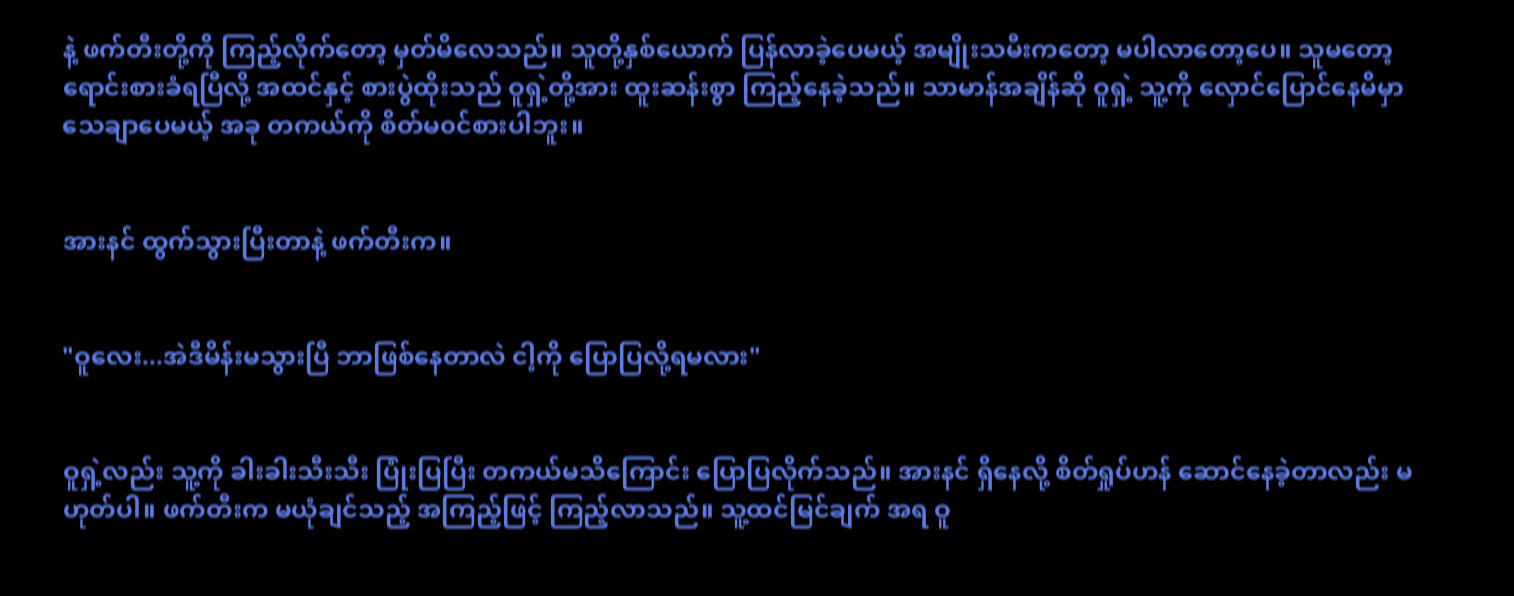နဲ့ ဖက်တီးတို့ကို ကြည့်လိုက်တော့ မှတ်မိလေသည်။ သူတို့နှစ်ယောက် ပြန်လာခဲ့ပေမယ့် အမျိုးသမီးကတော့ မပါလာတော့ပေ။ သူမတော့ ရောင်းစားခံရပြီလို့ အထင်နှင့် စားပွဲထိုးသည် ဝူရှဲ့တို့အား ထူးဆန်းစွာ ကြည့်နေခဲ့သည်။ သာမာန်အချိန်ဆို ဝူရှဲ့ သူ့ကို လှောင်ပြောင်နေမိမှာ သေချာပေမယ့် အခု တကယ်ကို စိတ်မ၀င်စားပါဘူး။


အားနင် ထွက်သွားပြီးတာနဲ့ ဖက်တီးက။


"ဝူလေး...အဲဒီမိန်းမသွားပြီ ဘာဖြစ်နေတာလဲ ငါ့ကို ပြောပြလို့ရမလား"


ဝူရှဲ့လည်း သူ့ကို ခါးခါးသီးသီး ပြုံးပြပြီး တကယ်မသိကြောင်း ပြောပြလိုက်သည်။ အားနင် ရှိနေလို့ စိတ်ရှုပ်ဟန် ဆောင်နေခဲ့တာလည်း မဟုတ်ပါ။ ဖက်တီးက မယုံချင်သည့် အကြည့်ဖြင့် ကြည့်လာသည်။ သူ့ထင်မြင်ချက် အရ ဝူ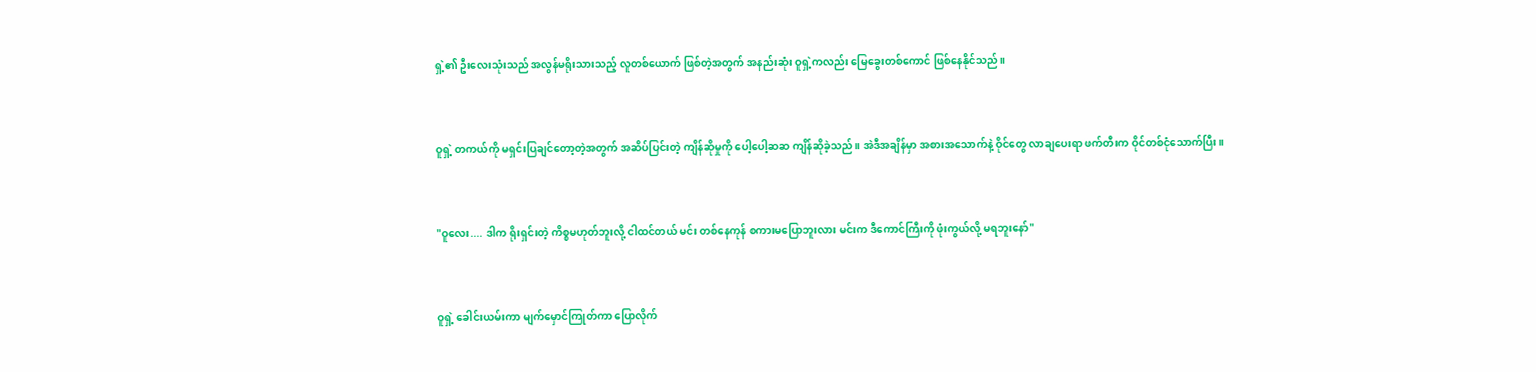ရှဲ့၏ ဦးလေးသုံးသည် အလွန်မရိုးသားသည့် လူတစ်ယောက် ဖြစ်တဲ့အတွက် အနည်းဆုံး ဝူရှဲ့ကလည်း မြေခွေးတစ်ကောင် ဖြစ်နေနိုင်သည်။


ဝူရှဲ့ တကယ်ကို မရှင်းပြချင်တော့တဲ့အတွက် အဆိပ်ပြင်းတဲ့ ကျိန်ဆိုမှုကို ပေါ့ပေါ့ဆဆ ကျိန်ဆိုခဲ့သည်။ အဲဒီအချိန်မှာ အစားအသောက်နဲ့ ဝိုင်တွေ လာချပေးရာ ဖက်တီးက ဝိုင်တစ်ငုံသောက်ပြီး။


"ဝူလေး.... ဒါက ရိုးရှင်းတဲ့ ကိစ္စမဟုတ်ဘူးလို့ ငါထင်တယ် မင်း တစ်နေကုန် စကားမပြောဘူးလား မင်းက ဒီကောင်ကြီးကို ဖုံးကွယ်လို့ မရဘူးနော်"


ဝူရှဲ့ ခေါင်းယမ်းကာ မျက်မှောင်ကြုတ်ကာ ပြောလိုက်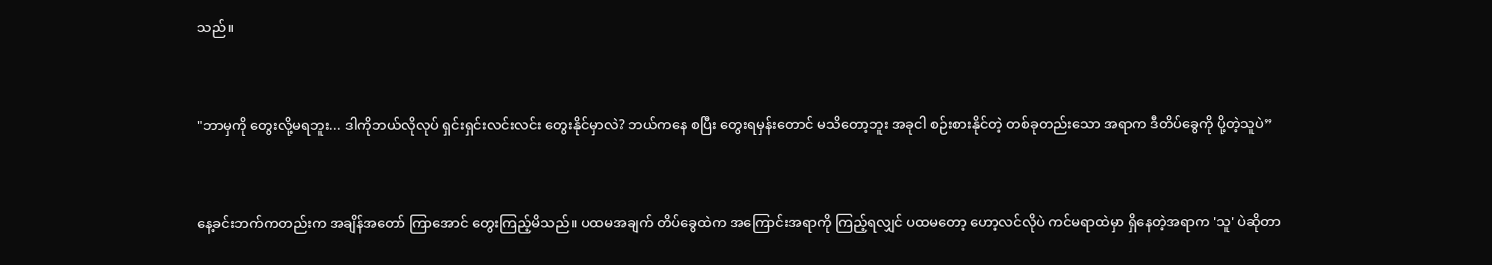သည်။


"ဘာမှကို တွေးလို့မရဘူး... ဒါကိုဘယ်လိုလုပ် ရှင်းရှင်းလင်းလင်း တွေးနိုင်မှာလဲ? ဘယ်ကနေ စပြီး တွေးရမှန်းတောင် မသိတော့ဘူး အခုငါ စဉ်းစားနိုင်တဲ့ တစ်ခုတည်းသော အရာက ဒီတိပ်ခွေကို ပို့တဲ့သူပဲ”


နေ့ခင်းဘက်ကတည်းက အချိန်အတော် ကြာအောင် တွေးကြည့်မိသည်။ ပထမအချက် တိပ်ခွေထဲက အကြောင်းအရာကို ကြည့်ရလျှင် ပထမတော့ ဟော့လင်လိုပဲ ကင်မရာထဲမှာ ရှိနေတဲ့အရာက 'သူ' ပဲဆိုတာ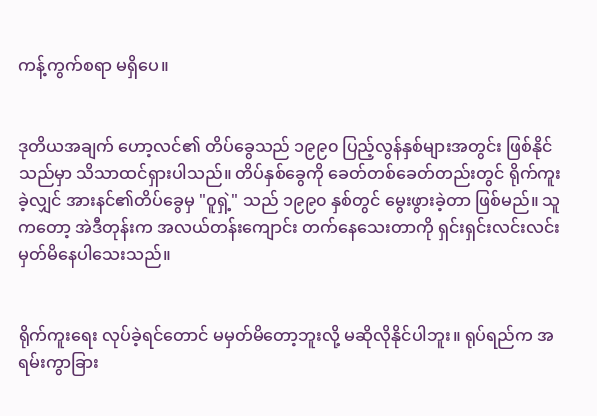ကန့်ကွက်စရာ မရှိပေ။


ဒုတိယအချက် ဟော့လင်၏ တိပ်ခွေသည် ၁၉၉၀ ပြည့်လွန်နှစ်များအတွင်း ဖြစ်နိုင်သည်မှာ သိသာထင်ရှားပါသည်။ တိပ်နှစ်ခွေကို ခေတ်တစ်ခေတ်တည်းတွင် ရိုက်ကူးခဲ့လျှင် အားနင်၏တိပ်ခွေမှ "ဝူရှဲ့" သည် ၁၉၉၀ နှစ်တွင် မွေးဖွားခဲ့တာ ဖြစ်မည်။ သူကတော့ အဲဒီတုန်းက အလယ်တန်းကျောင်း တက်နေသေးတာကို ရှင်းရှင်းလင်းလင်း မှတ်မိနေပါသေးသည်။


ရိုက်ကူးရေး လုပ်ခဲ့ရင်တောင် မမှတ်မိတော့ဘူးလို့ မဆိုလိုနိုင်ပါဘူး။ ရုပ်ရည်က အရမ်းကွာခြား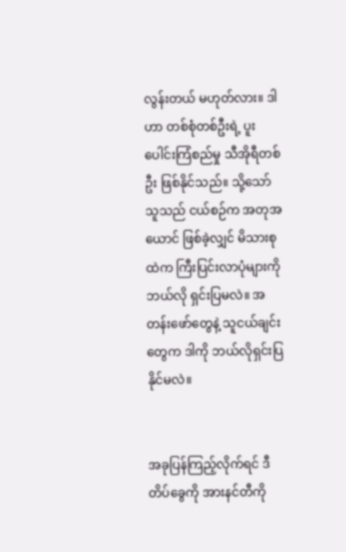လွန်းတယ် မဟုတ်လား။ ဒါဟာ တစ်စုံတစ်ဦးရဲ့ ပူးပေါင်းကြံစည်မှု သီအိုရီတစ်ဦး ဖြစ်နိုင်သည်။ သို့သော် သူသည် ငယ်စဉ်က အတုအယောင် ဖြစ်ခဲ့လျှင် မိသားစုထဲက ကြီးပြင်းလာပုံများကို ဘယ်လို ရှင်းပြမလဲ။ အတန်းဖော်တွေနဲ့ သူငယ်ချင်းတွေက ဒါကို ဘယ်လိုရှင်းပြနိုင်မလဲ။


အခုပြန်ကြည့်လိုက်ရင် ဒီတိပ်ခွေကို အားနင်တီကို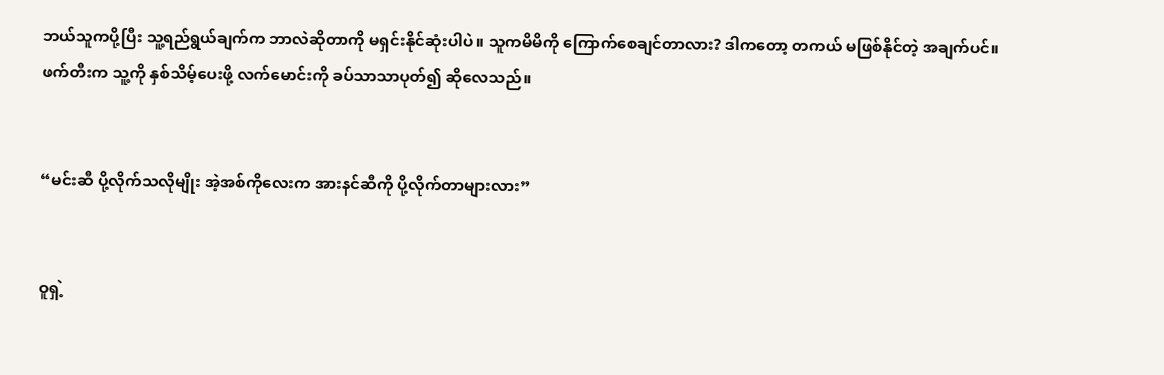ဘယ်သူကပို့ပြီး သူ့ရည်ရွယ်ချက်က ဘာလဲဆိုတာကို မရှင်းနိုင်ဆုံးပါပဲ။ သူကမိမိကို ကြောက်စေချင်တာလား? ဒါကတော့ တကယ် မဖြစ်နိုင်တဲ့ အချက်ပင်။ ဖက်တီးက သူ့ကို နှစ်သိမ့်ပေးဖို့ လက်မောင်းကို ခပ်သာသာပုတ်၍ ဆိုလေသည်။


“မင်းဆီ ပို့လိုက်သလိုမျိုး အဲ့အစ်ကိုလေးက အားနင်ဆီကို ပို့လိုက်တာများလား”


ဝူရှဲ့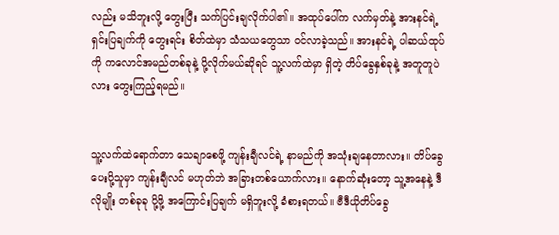လည်း မသိဘူးလို့ တွေးပြီး သက်ပြင်းချလိုက်ပါ၏။ အထုပ်ပေါ်က လက်မှတ်နဲ့ အားနင်ရဲ့ ရှင်းပြချက်ကို တွေးရင်း စိတ်ထဲမှာ သံသယတွေသာ ဝင်လာခဲ့သည်။ အားနင်ရဲ့ ပါဆယ်ထုပ်ကို ကလောင်အမည်တစ်ခုနဲ့ ပို့လိုက်မယ်ဆိုရင် သူ့လက်ထဲမှာ ရှိတဲ့ တိပ်ခွေနှစ်ခုနဲ့ အတူတူပဲလား တွေးကြည့်ရမည်။


သူ့လက်ထဲရောက်တာ သေချာစေဖို့ ကျန်းချီလင်ရဲ့ နာမည်ကို အသုံးချနေတာလား။ တိပ်ခွေပေးပို့သူမှာ ကျန်းချီလင် မဟုတ်ဘဲ အခြားတစ်ယောက်လား။ နောက်ဆုံးတော့ သူ့အနေနဲ့ ဒီလိုမျိုး တစ်ခုခု ပို့ဖို့ အကြောင်းပြချက် မရှိဘူးလို့ ခံစားရတယ်။ ဗီဒီယိုတိပ်ခွေ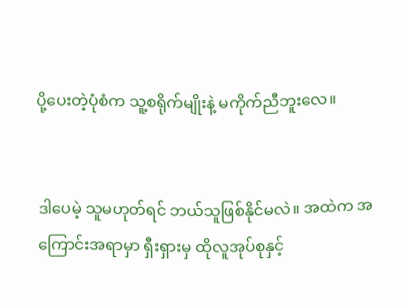ပို့ပေးတဲ့ပုံစံက သူ့စရိုက်မျိုးနဲ့ မကိုက်ညီဘူးလေ။


ဒါပေမဲ့ သူမဟုတ်ရင် ဘယ်သူဖြစ်နိုင်မလဲ။ အထဲက အကြောင်းအရာမှာ ရှီးရှားမှ ထိုလူအုပ်စုနှင့်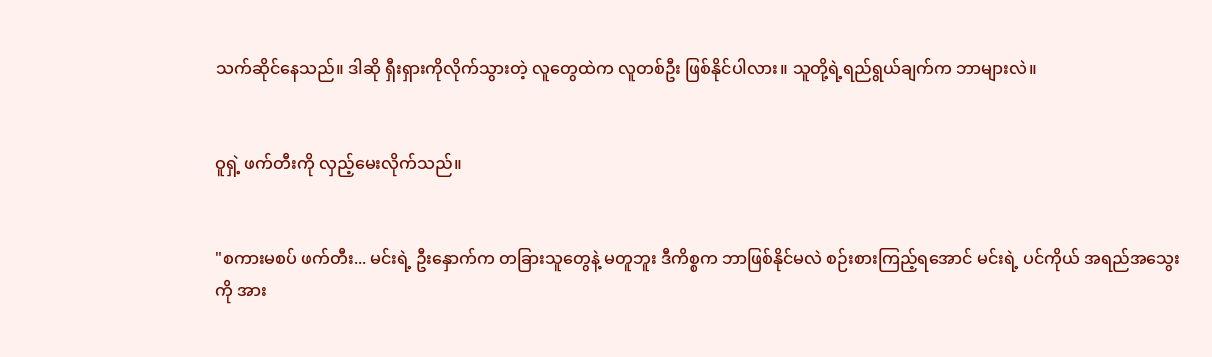သက်ဆိုင်နေသည်။ ဒါဆို ရှီးရှားကိုလိုက်သွားတဲ့ လူတွေထဲက လူတစ်ဦး ဖြစ်နိုင်ပါလား။ သူတို့ရဲ့ရည်ရွယ်ချက်က ဘာများလဲ။


ဝူရှဲ့ ဖက်တီးကို လှည့်မေးလိုက်သည်။


"စကားမစပ် ဖက်တီး... မင်းရဲ့ ဦးနှောက်က တခြားသူတွေနဲ့ မတူဘူး ဒီကိစ္စက ဘာဖြစ်နိုင်မလဲ စဉ်းစားကြည့်ရအောင် မင်းရဲ့ ပင်ကိုယ် အရည်အသွေးကို အား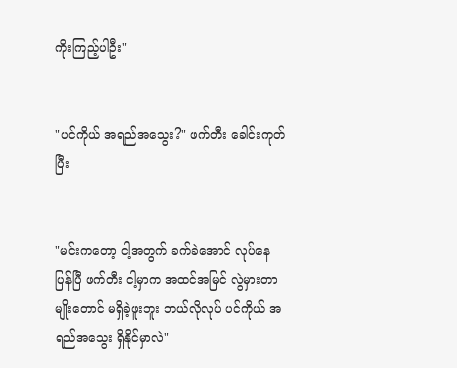ကိုးကြည့်ပါဦး"


"ပင်ကိုယ် အရည်အသွေး?" ဖက်တီး ခေါင်းကုတ်ပြီး


"မင်းကတော့ ငါ့အတွက် ခက်ခဲအောင် လုပ်နေပြန်ပြီ ဖက်တီး ငါ့မှာက အထင်အမြင် လွဲမှားတာမျိုးတောင် မရှိခဲ့ဖူးဘူး ဘယ်လိုလုပ် ပင်ကိုယ် အရည်အသွေး ရှိနိုင်မှာလဲ"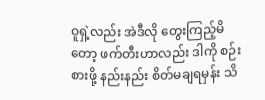ဝူရှဲ့လည်း အဲဒီလို တွေးကြည့်မိတော့ ဖက်တီးဟာလည်း ဒါကို စဉ်းစားဖို့ နည်းနည်း စိတ်မချရမှန်း သိ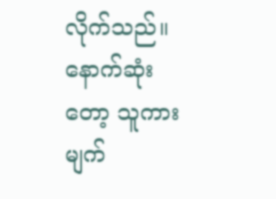လိုက်သည်။ နောက်ဆုံးတော့ သူကား မျက်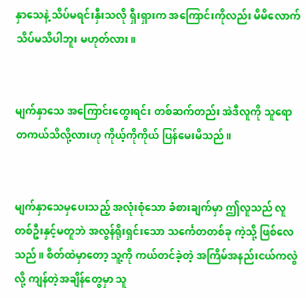နှာသေနဲ့ သိပ်မရင်းနှီးသလို ရှီးရှားက အကြောင်းကိုလည်း မိမိလောက် သိပ်မသိပါဘူး မဟုတ်လား။


မျက်နှာသေ အကြောင်းတွေးရင်း တစ်ဆက်တည်း အဲဒီလူကို သူရော တကယ်သိလို့လားဟု ကိုယ့်ကိုကိုယ် ပြန်မေးမိသည်။


မျက်နှာသေမှပေးသည့် အလုံးစုံသော ခံစားချက်မှာ ဤလူသည် လူတစ်ဦးနှင့်မတူဘဲ အလွန်ရိုးရှင်းသော သင်္ကေတတစ်ခု ကဲ့သို့ ဖြစ်လေသည်။ စိတ်ထဲမှာတော့ သူ့ကို ကယ်တင်ခဲ့တဲ့ အကြိမ်အနည်းငယ်ကလွဲလို့ ကျန်တဲ့အချိန်တွေမှာ သူ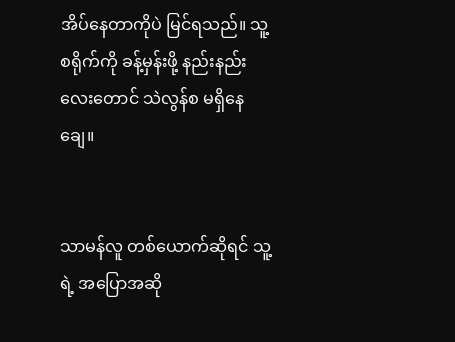အိပ်နေတာကိုပဲ မြင်ရသည်။ သူ့စရိုက်ကို ခန့်မှန်းဖို့ နည်းနည်းလေးတောင် သဲလွန်စ မရှိနေချေ။


သာမန်လူ တစ်ယောက်ဆိုရင် သူ့ရဲ့ အပြောအဆို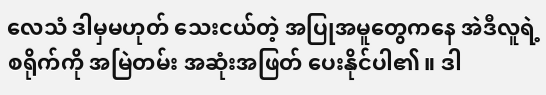လေသံ ဒါမှမဟုတ် သေးငယ်တဲ့ အပြုအမူတွေကနေ အဲဒီလူရဲ့ စရိုက်ကို အမြဲတမ်း အဆုံးအဖြတ် ပေးနိုင်ပါ၏။ ဒါ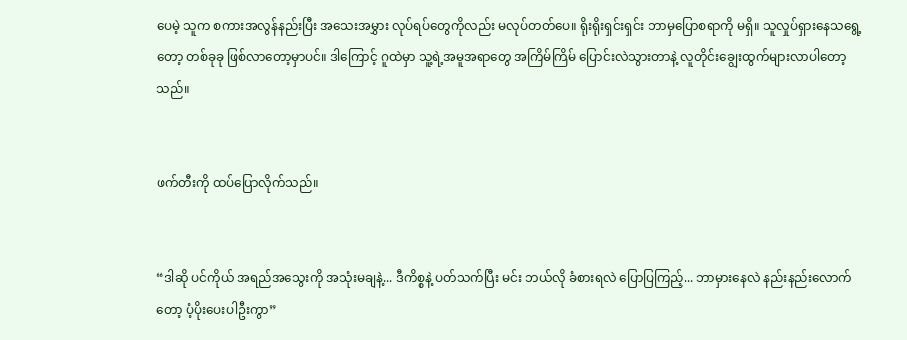ပေမဲ့ သူက စကားအလွန်နည်းပြီး အသေးအမွှား လုပ်ရပ်တွေကိုလည်း မလုပ်တတ်ပေ။ ရိုးရိုးရှင်းရှင်း ဘာမှပြောစရာကို မရှိ။ သူလှုပ်ရှားနေသရွေ့တော့ တစ်ခုခု ဖြစ်လာတော့မှာပင်။ ဒါကြောင့် ဂူထဲမှာ သူ့ရဲ့အမူအရာတွေ အကြိမ်ကြိမ် ပြောင်းလဲသွားတာနဲ့ လူတိုင်းချွေးထွက်များလာပါတော့သည်။


ဖက်တီးကို ထပ်ပြောလိုက်သည်။


“ဒါဆို ပင်ကိုယ် အရည်အသွေးကို အသုံးမချနဲ့... ဒီကိစ္စနဲ့ ပတ်သက်ပြီး မင်း ဘယ်လို ခံစားရလဲ ပြောပြကြည့်... ဘာမှားနေလဲ နည်းနည်းလောက်တော့ ပံ့ပိုးပေးပါဦးကွာ”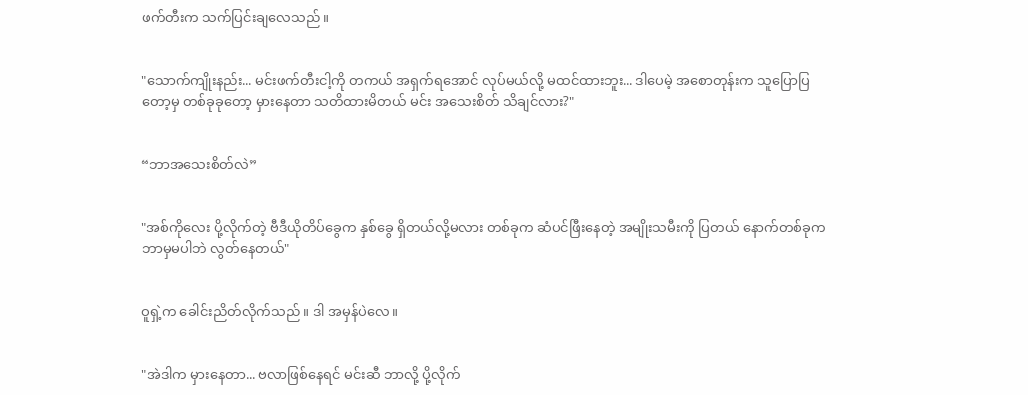ဖက်တီးက သက်ပြင်းချလေသည်။


"သောက်ကျိုးနည်း... မင်းဖက်တီးငါ့ကို တကယ် အရှက်ရအောင် လုပ်မယ်လို့ မထင်ထားဘူး... ဒါပေမဲ့ အစောတုန်းက သူပြောပြတော့မှ တစ်ခုခုတော့ မှားနေတာ သတိထားမိတယ် မင်း အသေးစိတ် သိချင်လား?"


“ဘာအသေးစိတ်လဲ”


"အစ်ကိုလေး ပို့လိုက်တဲ့ ဗီဒီယိုတိပ်ခွေက နှစ်ခွေ ရှိတယ်လို့မလား တစ်ခုက ဆံပင်ဖြီးနေတဲ့ အမျိုးသမီးကို ပြတယ် နောက်တစ်ခုက ဘာမှမပါဘဲ လွတ်နေတယ်"


ဝူရှဲ့က ခေါင်းညိတ်လိုက်သည်။ ဒါ အမှန်ပဲလေ။


"အဲဒါက မှားနေတာ... ဗလာဖြစ်နေရင် မင်းဆီ ဘာလို့ ပို့လိုက်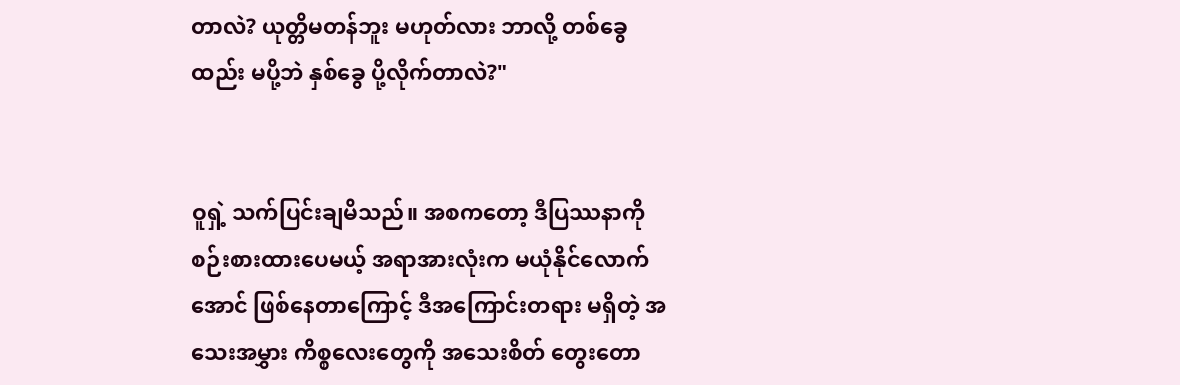တာလဲ? ယုတ္တိမတန်ဘူး မဟုတ်လား ဘာလို့ တစ်ခွေထည်း မပို့ဘဲ နှစ်ခွေ ပို့လိုက်တာလဲ?"


ဝူရှဲ့ သက်ပြင်းချမိသည်။ အစကတော့ ဒီပြဿနာကို စဉ်းစားထားပေမယ့် အရာအားလုံးက မယုံနိုင်လောက်အောင် ဖြစ်နေတာကြောင့် ဒီအကြောင်းတရား မရှိတဲ့ အသေးအမွှား ကိစ္စလေးတွေကို အသေးစိတ် တွေးတော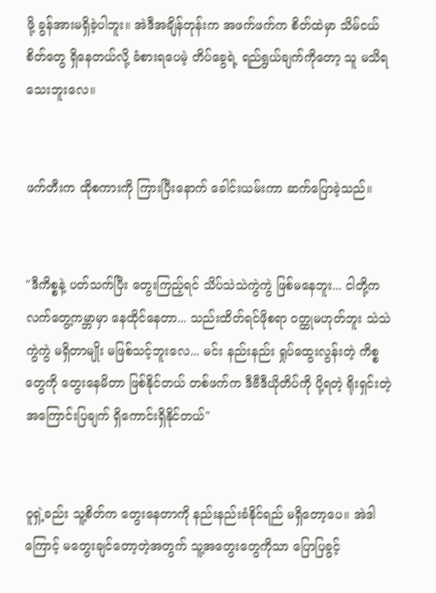ဖို့ ခွန်အားမရှိခဲ့ပါဘူး။ အဲဒီအချိန်တုန်းက အဖက်ဖက်က စိတ်ထဲမှာ သိမ်ငယ်စိတ်တွေ ရှိနေတယ်လို့ ခံစားရပေမဲ့ တိပ်ခွေရဲ့ ရည်ရွယ်ချက်ကိုတော့ သူ မသိရသေးဘူးလေ။


ဖက်တီးက ထိုစကားကို ကြားပြီးနောက် ခေါင်းယမ်းကာ ဆက်ပြောခဲ့သည်။


"ဒီကိစ္စနဲ့ ပတ်သက်ပြီး တွေးကြည့်ရင် သိပ်သဲသဲကွဲကွဲ ဖြစ်မနေဘူး... ငါတို့က လက်တွေ့ကမ္ဘာမှာ နေထိုင်နေတာ... သည်းထိတ်ရင်ဖိုစရာ ဝတ္ထုမဟုတ်ဘူး သဲသဲကွဲကွဲ မရှိတာမျိုး မဖြစ်သင့်ဘူးလေ... မင်း နည်းနည်း ရှုပ်ထွေးလွန်းတဲ့ ကိစ္စတွေကို တွေးနေမိတာ ဖြစ်နိုင်တယ် တစ်ဖက်က ဒီဗီဒီယိုတိပ်ကို ပို့ရတဲ့ ရိုးရှင်းတဲ့ အကြောင်းပြချက် ရှိကောင်းရှိနိုင်တယ်"


ဝူရှဲ့ခည်း သူ့စိတ်က တွေးနေတာကို နည်းနည်းခံနိုင်ရည် မရှိတော့ပေ။ အဲဒါကြောင့် မတွေးချင်တော့တဲ့အတွက် သူ့အတွေးတွေကိုသာ ပြောပြခွင့်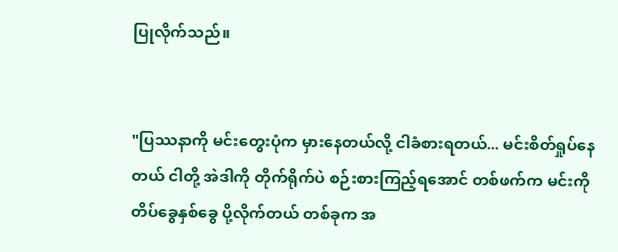ပြုလိုက်သည်။


"ပြဿနာကို မင်းတွေးပုံက မှားနေတယ်လို့ ငါခံစားရတယ်... မင်းစိတ်ရှုပ်နေတယ် ငါတို့ အဲဒါကို တိုက်ရိုက်ပဲ စဉ်းစားကြည့်ရအောင် တစ်ဖက်က မင်းကို တိပ်ခွေနှစ်ခွေ ပို့လိုက်တယ် တစ်ခုက အ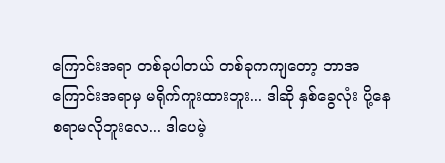ကြောင်းအရာ တစ်ခုပါတယ် တစ်ခုကကျတော့ ဘာအကြောင်းအရာမှ မရိုက်ကူးထားဘူး... ဒါဆို နှစ်ခွေလုံး ပို့နေစရာမလိုဘူးလေ... ဒါပေမဲ့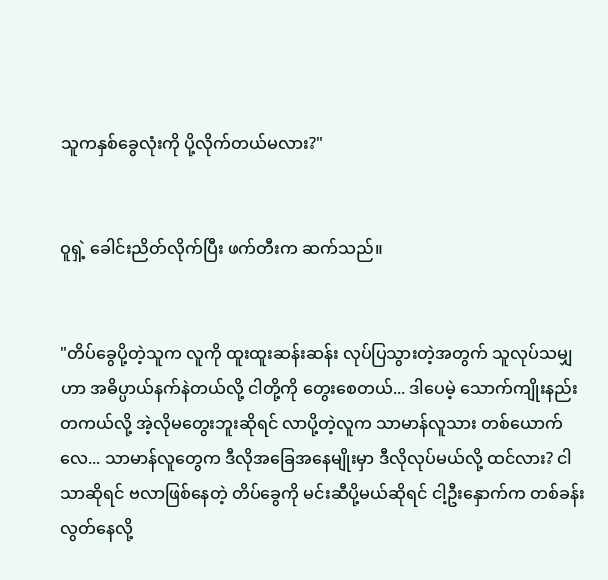သူကနှစ်ခွေလုံးကို ပို့လိုက်တယ်မလား?"


ဝူရှဲ့ ခေါင်းညိတ်လိုက်ပြီး ဖက်တီးက ဆက်သည်။


"တိပ်ခွေပို့တဲ့သူက လူကို ထူးထူးဆန်းဆန်း လုပ်ပြသွားတဲ့အတွက် သူလုပ်သမျှဟာ အဓိပ္ပာယ်နက်နဲတယ်လို့ ငါတို့ကို တွေးစေတယ်... ဒါပေမဲ့ သောက်ကျိုးနည်း တကယ်လို့ အဲ့လိုမတွေးဘူးဆိုရင် လာပို့တဲ့လူက သာမာန်လူသား တစ်ယောက်လေ... သာမာန်လူတွေက ဒီလိုအခြေအနေမျိုးမှာ ဒီလိုလုပ်မယ်လို့ ထင်လား? ငါသာဆိုရင် ဗလာဖြစ်နေတဲ့ တိပ်ခွေကို မင်းဆီပို့မယ်ဆိုရင် ငါ့ဦးနှောက်က တစ်ခန်းလွတ်နေလို့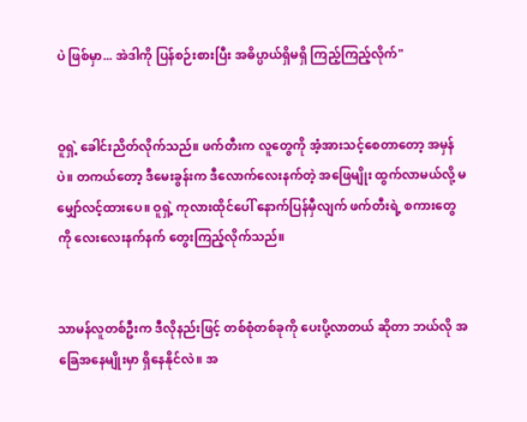ပဲ ဖြစ်မှာ... အဲဒါကို ပြန်စဉ်းစားပြီး အဓိပ္ပာယ်ရှိမရှိ ကြည့်ကြည့်လိုက်"


ဝူရှဲ့ ခေါင်းညိတ်လိုက်သည်။ ဖက်တီးက လူတွေကို အံ့အားသင့်စေတာတော့ အမှန်ပဲ။ တကယ်တော့ ဒီမေးခွန်းက ဒီလောက်လေးနက်တဲ့ အဖြေမျိုး ထွက်လာမယ်လို့ မမျှော်လင့်ထားပေ။ ဝူရှဲ့ ကုလားထိုင်ပေါ် နောက်ပြန်မှီလျက် ဖက်တီးရဲ့ စကားတွေကို လေးလေးနက်နက် တွေးကြည့်လိုက်သည်။


သာမန်လူတစ်ဦးက ဒီလိုနည်းဖြင့် တစ်စုံတစ်ခုကို ပေးပို့လာတယ် ဆိုတာ ဘယ်လို အခြေအနေမျိုးမှာ ရှိနေနိုင်လဲ။ အ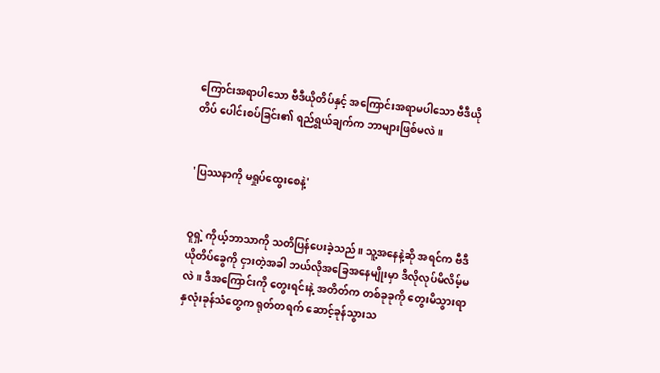ကြောင်းအရာပါသော ဗီဒီယိုတိပ်နှင့် အကြောင်းအရာမပါသော ဗီဒီယိုတိပ် ပေါင်းစပ်ခြင်း၏ ရည်ရွယ်ချက်က ဘာများဖြစ်မလဲ။


'ပြဿနာကို မရှုပ်ထွေးစေနဲ့'


ဝူရှဲ့ ကိုယ့်ဘာသာကို သတိပြန်ပေးခဲ့သည်။ သူ့အနေနဲ့ဆို အရင်က ဗီဒီယိုတိပ်ခွေကို ငှားတဲ့အခါ ဘယ်လိုအခြေအနေမျိုးမှာ ဒီလိုလုပ်မိလိမ့်မလဲ။ ဒီအကြောင်းကို တွေးရင်းနဲ့ အတိတ်က တစ်ခုခုကို တွေးမိသွားရာ နှလုံးခုန်သံတွေက ရုတ်တရက် ဆောင့်ခုန်သွားသ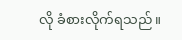လို ခံစားလိုက်ရသည်။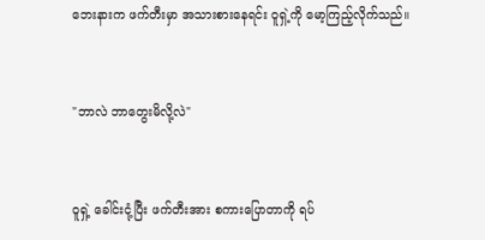ဘေးနားက ဖက်တီးမှာ အသားစားနေရင်း ဝူရှဲ့ကို မော့ကြည့်လိုက်သည်။


"ဘာလဲ ဘာတွေးမိလို့လဲ"


ဝူရှဲ့ ခေါင်းငုံ့ပြီး ဖက်တီးအား စကားပြောတာကို ရပ်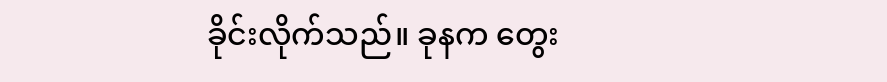ခိုင်းလိုက်သည်။ ခုနက တွေး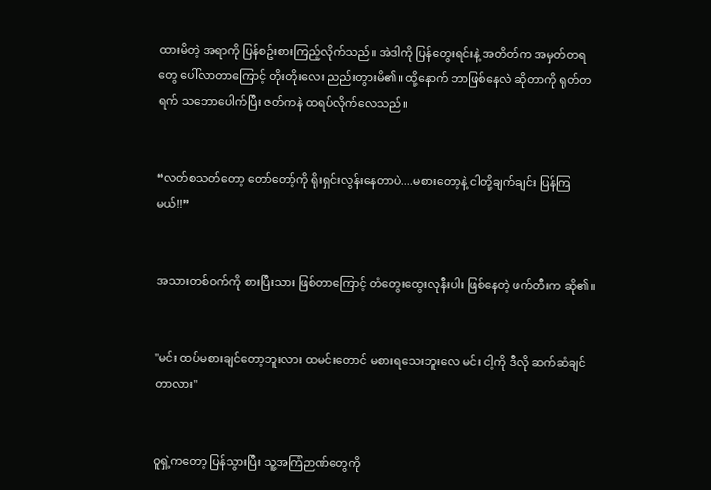ထားမိတဲ့ အရာကို ပြန်စဥ်းစားကြည့်လိုက်သည်။ အဲဒါကို ပြန်တွေးရင်းနဲ့ အတိတ်က အမှတ်တရတွေ ပေါ်လာတာကြောင့် တိုးတိုးလေး ညည်းတွားမိ၏။ ထို့နောက် ဘာဖြစ်နေလဲ ဆိုတာကို ရုတ်တရက် သဘောပေါက်ပြီး ဇတ်ကနဲ ထရပ်လိုက်လေသည်။


“လတ်စသတ်တော့ တော်တော့်ကို ရိုးရှင်းလွန်းနေတာပဲ....မစားတော့နဲ့ ငါတို့ချက်ချင်း ပြန်ကြမယ်!!”


အသားတစ်ဝက်ကို စားပြီးသား ဖြစ်တာကြောင့် တံတွေးထွေးလုနီးပါး ဖြစ်နေတဲ့ ဖက်တီးက ဆို၏။


"မင်း ထပ်မစားချင်တော့ဘူးလား ထမင်းတောင် မစားရသေးဘူးလေ မင်း ငါ့ကို ဒီလို ဆက်ဆံချင်တာလား"


ဝူရှဲ့ကတော့ ပြန်သွားပြီး သူ့အကြံဉာဏ်တွေကို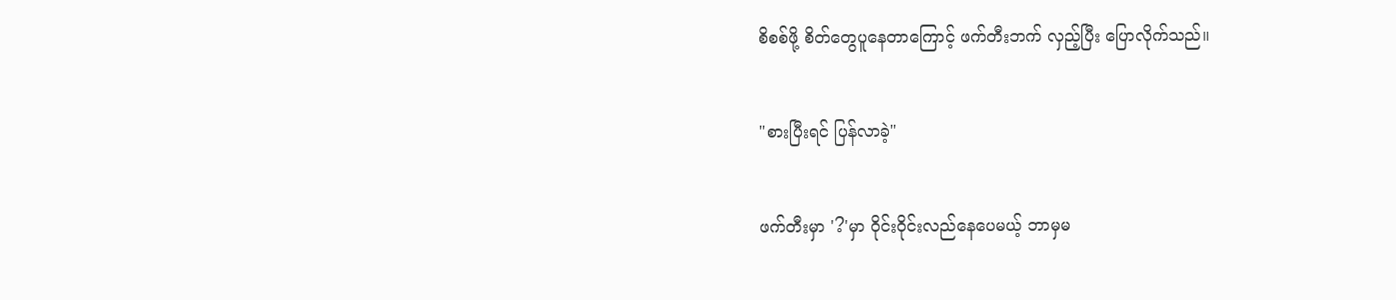စိစစ်ဖို့ စိတ်တွေပူနေတာကြောင့် ဖက်တီးဘက် လှည့်ပြီး ပြောလိုက်သည်။


"စားပြီးရင် ပြန်လာခဲ့"


ဖက်တီးမှာ '?'မှာ ဝိုင်းဝိုင်းလည်နေပေမယ့် ဘာမှမ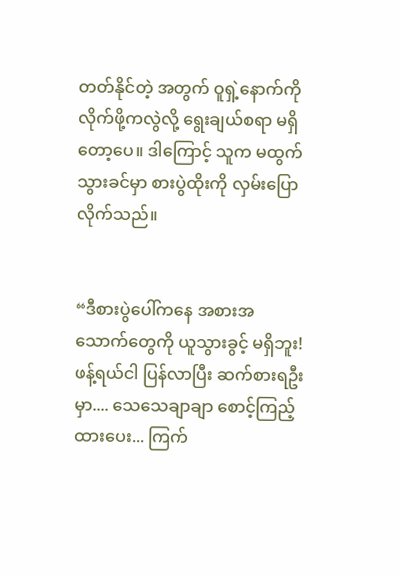တတ်နိုင်တဲ့ အတွက် ဝူရှဲ့နောက်ကို လိုက်ဖို့ကလွဲလို့ ရွေးချယ်စရာ မရှိတော့ပေ။ ဒါကြောင့် သူက မထွက်သွားခင်မှာ စားပွဲထိုးကို လှမ်းပြောလိုက်သည်။


“ဒီစားပွဲပေါ်ကနေ အစားအသောက်တွေကို ယူသွားခွင့် မရှိဘူး! ဖန့်ရယ်ငါ ပြန်လာပြီး ဆက်စားရဦးမှာ.... သေသေချာချာ စောင့်ကြည့်ထားပေး... ကြက်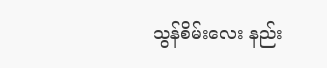သွန်စိမ်းလေး နည်း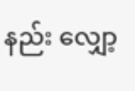နည်း လျှော့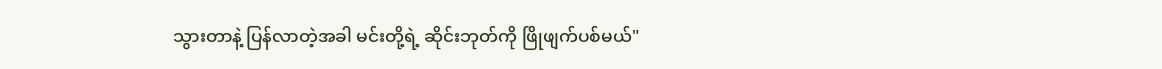သွားတာနဲ့ ပြန်လာတဲ့အခါ မင်းတို့ရဲ့ ဆိုင်းဘုတ်ကို ဖြိုဖျက်ပစ်မယ်"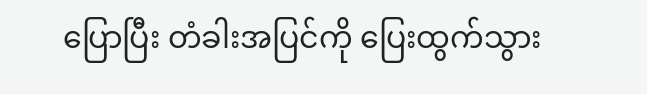ပြောပြီး တံခါးအပြင်ကို ပြေးထွက်သွား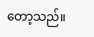တော့သည်။